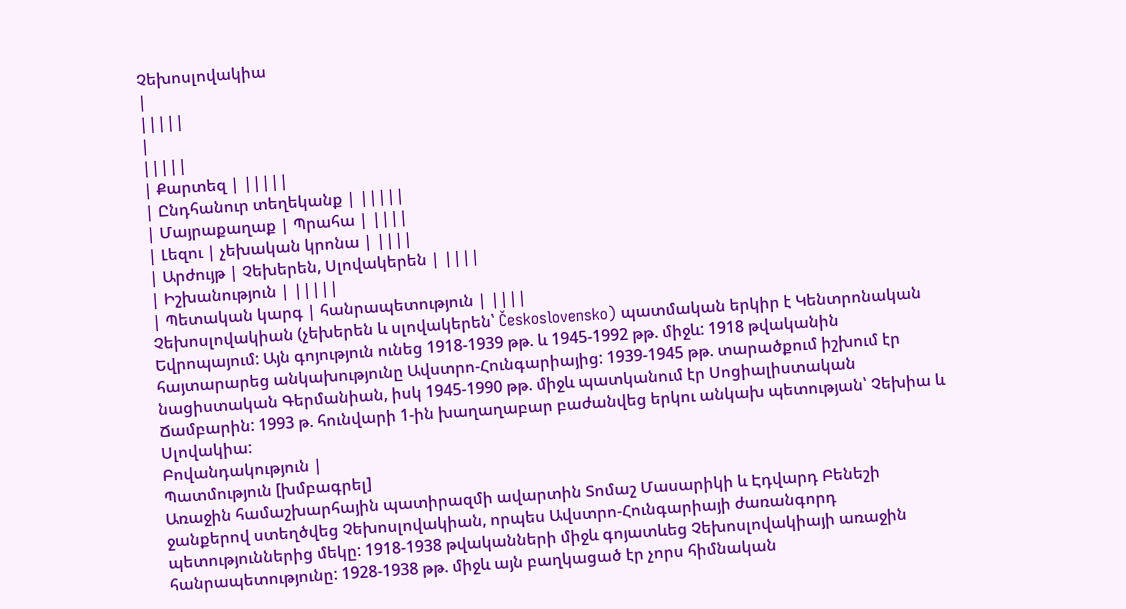Չեխոսլովակիա
|
|||||
|
|||||
| Քարտեզ | |||||
| Ընդհանուր տեղեկանք | |||||
| Մայրաքաղաք | Պրահա | ||||
| Լեզու | չեխական կրոնա | ||||
| Արժույթ | Չեխերեն, Սլովակերեն | ||||
| Իշխանություն | |||||
| Պետական կարգ | հանրապետություն | ||||
Չեխոսլովակիան (չեխերեն և սլովակերեն՝ Československo) պատմական երկիր է Կենտրոնական Եվրոպայում: Այն գոյություն ունեց 1918-1939 թթ. և 1945-1992 թթ. միջև: 1918 թվականին հայտարարեց անկախությունը Ավստրո-Հունգարիայից: 1939-1945 թթ. տարածքում իշխում էր նացիստական Գերմանիան, իսկ 1945-1990 թթ. միջև պատկանում էր Սոցիալիստական Ճամբարին: 1993 թ. հունվարի 1-ին խաղաղաբար բաժանվեց երկու անկախ պետության՝ Չեխիա և Սլովակիա:
Բովանդակություն |
Պատմություն [խմբագրել]
Առաջին համաշխարհային պատիրազմի ավարտին Տոմաշ Մասարիկի և Էդվարդ Բենեշի ջանքերով ստեղծվեց Չեխոսլովակիան, որպես Ավստրո-Հունգարիայի ժառանգորդ պետություններից մեկը: 1918-1938 թվականների միջև գոյատևեց Չեխոսլովակիայի առաջին հանրապետությունը: 1928-1938 թթ. միջև այն բաղկացած էր չորս հիմնական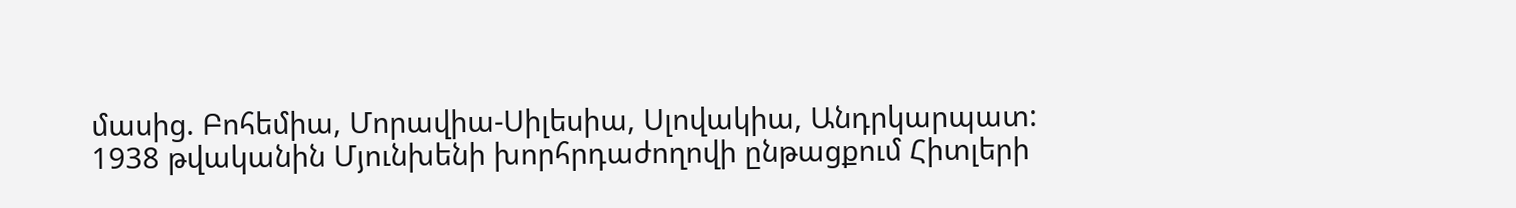մասից. Բոհեմիա, Մորավիա-Սիլեսիա, Սլովակիա, Անդրկարպատ:
1938 թվականին Մյունխենի խորհրդաժողովի ընթացքում Հիտլերի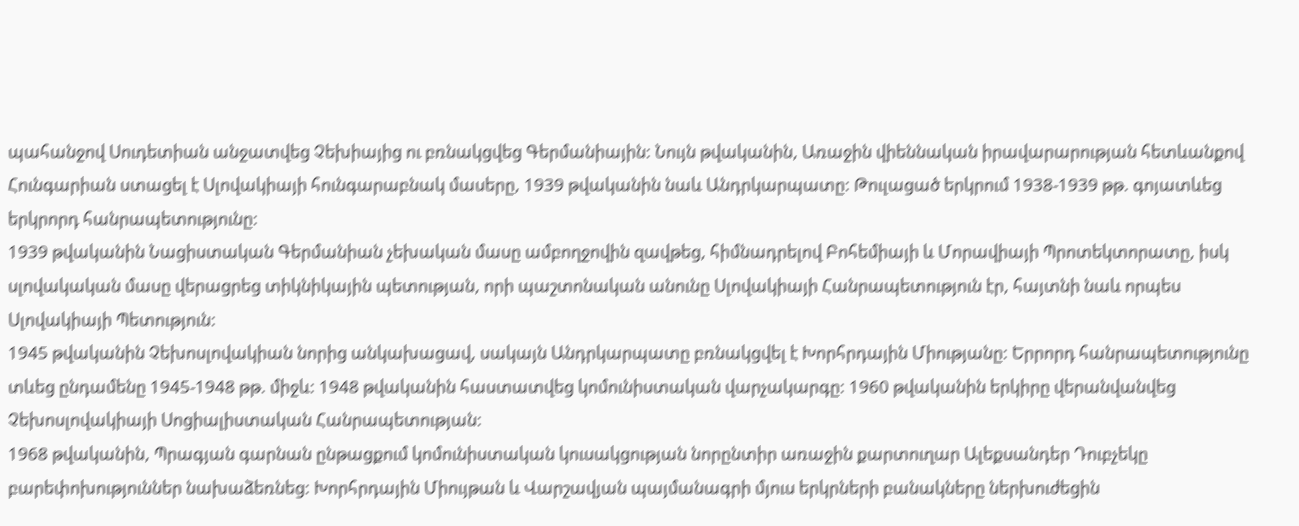պահանջով Սուդետիան անջատվեց Չեխիայից ու բռնակցվեց Գերմանիային: Նույն թվականին, Առաջին վիեննական իրավարարության հետևանքով Հունգարիան ստացել է Սլովակիայի հունգարաբնակ մասերը, 1939 թվականին նաև Անդրկարպատը: Թուլացած երկրում 1938-1939 թթ. գոյատևեց երկրորդ հանրապետությունը:
1939 թվականին Նացիստական Գերմանիան չեխական մասը ամբողջովին զավթեց, հիմնադրելով Բոհեմիայի և Մորավիայի Պրոտեկտորատը, իսկ սլովակական մասը վերացրեց տիկնիկային պետության, որի պաշտոնական անունը Սլովակիայի Հանրապետություն էր, հայտնի նաև որպես Սլովակիայի Պետություն:
1945 թվականին Չեխոսլովակիան նորից անկախացավ, սակայն Անդրկարպատը բռնակցվել է Խորհրդային Միությանը: Երրորդ հանրապետությունը տևեց ընդամենը 1945-1948 թթ. միջև: 1948 թվականին հաստատվեց կոմունիստական վարչակարգը: 1960 թվականին երկիրը վերանվանվեց Չեխոսլովակիայի Սոցիալիստական Հանրապետության:
1968 թվականին, Պրագյան գարնան ընթացքում կոմունիստական կուսակցության նորընտիր առաջին քարտուղար Ալեքսանդեր Դուբչեկը բարեփոխություններ նախաձեռնեց: Խորհրդային Միույթան և Վարշավյան պայմանագրի մյուս երկրների բանակները ներխուժեցին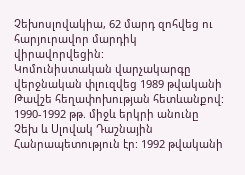Չեխոսլովակիա, 62 մարդ զոհվեց ու հարյուրավոր մարդիկ վիրավորվեցին:
Կոմունիստական վարչակարգը վերջնական փլուզվեց 1989 թվականի Թավշե հեղափոխության հետևանքով: 1990-1992 թթ. միջև երկրի անունը Չեխ և Սլովակ Դաշնային Հանրապետություն էր: 1992 թվականի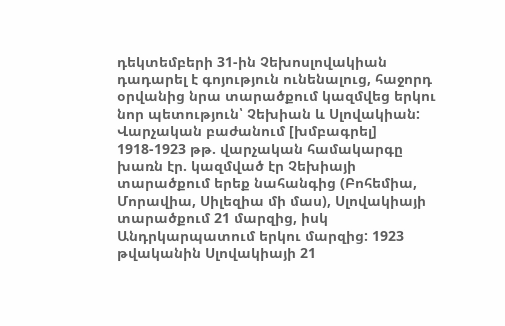դեկտեմբերի 31-ին Չեխոսլովակիան դադարել է գոյություն ունենալուց, հաջորդ օրվանից նրա տարածքում կազմվեց երկու նոր պետություն՝ Չեխիան և Սլովակիան:
Վարչական բաժանում [խմբագրել]
1918-1923 թթ. վարչական համակարգը խառն էր. կազմված էր Չեխիայի տարածքում երեք նահանգից (Բոհեմիա, Մորավիա, Սիլեզիա մի մաս), Սլովակիայի տարածքում 21 մարզից, իսկ Անդրկարպատում երկու մարզից: 1923 թվականին Սլովակիայի 21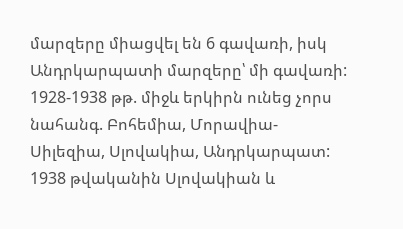մարզերը միացվել են 6 գավառի, իսկ Անդրկարպատի մարզերը՝ մի գավառի:
1928-1938 թթ. միջև երկիրն ունեց չորս նահանգ. Բոհեմիա, Մորավիա-Սիլեզիա, Սլովակիա, Անդրկարպատ: 1938 թվականին Սլովակիան և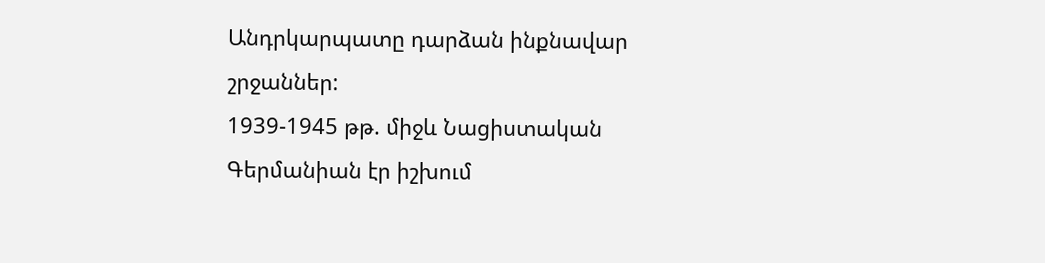Անդրկարպատը դարձան ինքնավար շրջաններ:
1939-1945 թթ. միջև Նացիստական Գերմանիան էր իշխում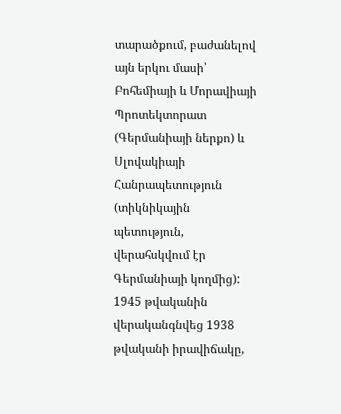տարածքում, բաժանելով այն երկու մասի՝ Բոհեմիայի և Մորավիայի Պրոտեկտորատ (Գերմանիայի ներքո) և Սլովակիայի Հանրապետություն (տիկնիկային պետություն, վերահսկվում էր Գերմանիայի կողմից):
1945 թվականին վերականգնվեց 1938 թվականի իրավիճակը,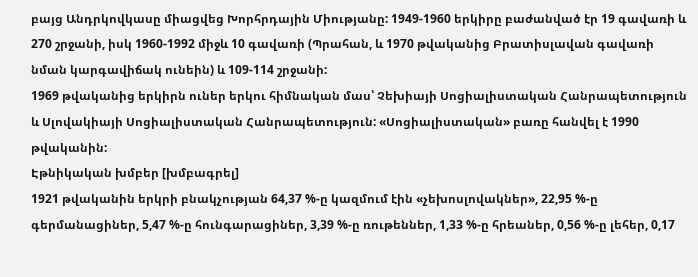բայց Անդրկովկասը միացվեց Խորհրդային Միությանը: 1949-1960 երկիրը բաժանված էր 19 գավառի և 270 շրջանի, իսկ 1960-1992 միջև 10 գավառի (Պրահան, և 1970 թվականից Բրատիսլավան գավառի նման կարգավիճակ ունեին) և 109-114 շրջանի:
1969 թվականից երկիրն ուներ երկու հիմնական մաս՝ Չեխիայի Սոցիալիստական Հանրապետություն և Սլովակիայի Սոցիալիստական Հանրապետություն: «Սոցիալիստական» բառը հանվել է 1990 թվականին:
Էթնիկական խմբեր [խմբագրել]
1921 թվականին երկրի բնակչության 64,37 %-ը կազմում էին «չեխոսլովակներ», 22,95 %-ը գերմանացիներ, 5,47 %-ը հունգարացիներ, 3,39 %-ը ռութեններ, 1,33 %-ը հրեաներ, 0,56 %-ը լեհեր, 0,17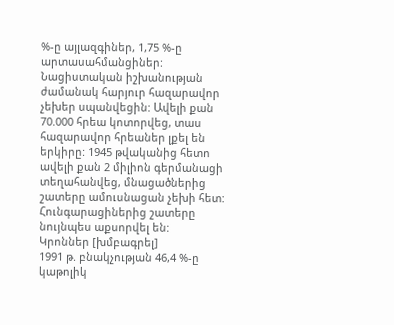%-ը այլազգիներ, 1,75 %-ը արտասահմանցիներ:
Նացիստական իշխանության ժամանակ հարյուր հազարավոր չեխեր սպանվեցին: Ավելի քան 70.000 հրեա կոտորվեց, տաս հազարավոր հրեաներ լքել են երկիրը: 1945 թվականից հետո ավելի քան 2 միլիոն գերմանացի տեղահանվեց, մնացածներից շատերը ամուսնացան չեխի հետ: Հունգարացիներից շատերը նույնպես աքսորվել են:
Կրոններ [խմբագրել]
1991 թ. բնակչության 46,4 %-ը կաթոլիկ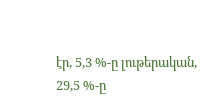էր, 5,3 %-ը լութերական, 29,5 %-ը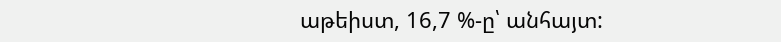աթեիստ, 16,7 %-ը՝ անհայտ: